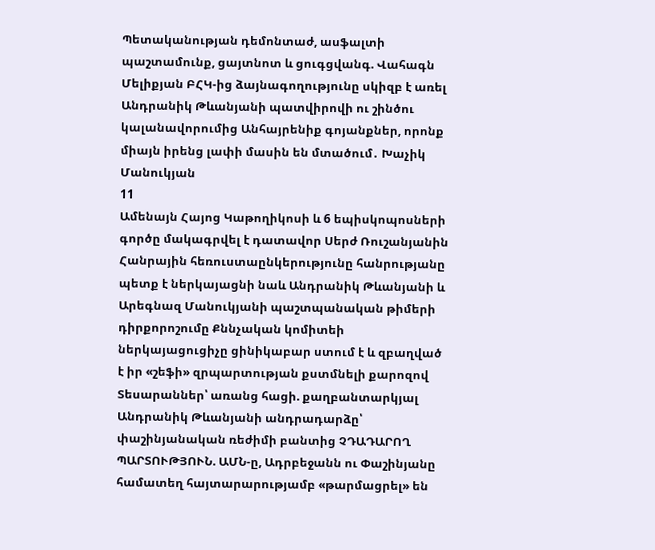Պետականության դեմոնտաժ, ասֆալտի պաշտամունք, ցայտնոտ և ցուգցվանգ. Վահագն Մելիքյան ԲՀԿ-ից ձայնագողությունը սկիզբ է առել Անդրանիկ Թևանյանի պատվիրովի ու շինծու կալանավորումից Անհայրենիք գոյանքներ, որոնք միայն իրենց լափի մասին են մտածում․ Խաչիկ Մանուկյան
11
Ամենայն Հայոց Կաթողիկոսի և 6 եպիսկոպոսների գործը մակագրվել է դատավոր Սերժ Ռուշանյանին Հանրային հեռուստաընկերությունը հանրությանը պետք է ներկայացնի նաև Անդրանիկ Թևանյանի և Արեգնազ Մանուկյանի պաշտպանական թիմերի դիրքորոշումը Քննչական կոմիտեի ներկայացուցիչը ցինիկաբար ստում է և զբաղված է իր «շեֆի» զրպարտության քստմնելի քարոզով Տեսարաններ՝ առանց հացի. քաղբանտարկյալ Անդրանիկ Թևանյանի անդրադարձը՝ փաշինյանական ռեժիմի բանտից ՉԴԱԴԱՐՈՂ ՊԱՐՏՈՒԹՅՈՒՆ. ԱՄՆ-ը, Ադրբեջանն ու Փաշինյանը համատեղ հայտարարությամբ «թարմացրել» են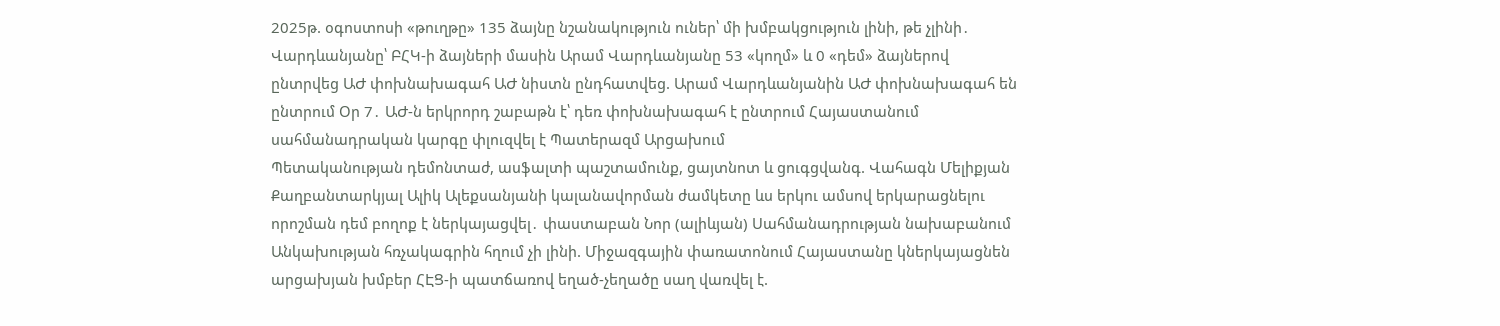2025թ. օգոստոսի «թուղթը» 135 ձայնը նշանակություն ուներ՝ մի խմբակցություն լինի, թե չլինի․ Վարդևանյանը՝ ԲՀԿ-ի ձայների մասին Արամ Վարդևանյանը 53 «կողմ» և 0 «դեմ» ձայներով ընտրվեց ԱԺ փոխնախագահ ԱԺ նիստն ընդհատվեց. Արամ Վարդևանյանին ԱԺ փոխնախագահ են ընտրում Օր 7․ ԱԺ-ն երկրորդ շաբաթն է՝ դեռ փոխնախագահ է ընտրում Հայաստանում սահմանադրական կարգը փլուզվել է Պատերազմ Արցախում
Պետականության դեմոնտաժ, ասֆալտի պաշտամունք, ցայտնոտ և ցուգցվանգ. Վահագն Մելիքյան Քաղբանտարկյալ Ալիկ Ալեքսանյանի կալանավորման ժամկետը ևս երկու ամսով երկարացնելու որոշման դեմ բողոք է ներկայացվել․ փաստաբան Նոր (ալիևյան) Սահմանադրության նախաբանում Անկախության հռչակագրին հղում չի լինի. Միջազգային փառատոնում Հայաստանը կներկայացնեն արցախյան խմբեր ՀԷՑ-ի պատճառով եղած-չեղածը սաղ վառվել է.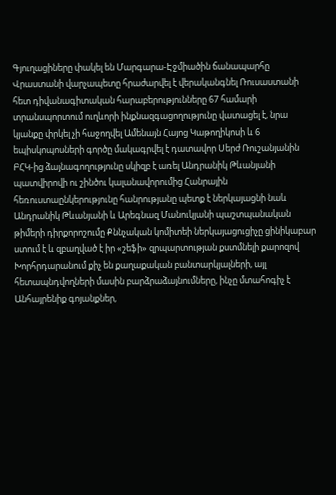Գյուղացիները փակել են Մարգարա-Էջմիածին ճանապարհը Վրաստանի վարչապետը հրաժարվել է վերականգնել Ռուսաստանի հետ դիվանագիտական հարաբերությունները 67 համարի տրանսպորտում ուղևորի ինքնազգացողությունը վատացել է, նրա կյանքը փրկել չի հաջողվել Ամենայն Հայոց Կաթողիկոսի և 6 եպիսկոպոսների գործը մակագրվել է դատավոր Սերժ Ռուշանյանին ԲՀԿ-ից ձայնագողությունը սկիզբ է առել Անդրանիկ Թևանյանի պատվիրովի ու շինծու կալանավորումից Հանրային հեռուստաընկերությունը հանրությանը պետք է ներկայացնի նաև Անդրանիկ Թևանյանի և Արեգնազ Մանուկյանի պաշտպանական թիմերի դիրքորոշումը Քննչական կոմիտեի ներկայացուցիչը ցինիկաբար ստում է և զբաղված է իր «շեֆի» զրպարտության քստմնելի քարոզով Խորհրդարանում քիչ են քաղաքական բանտարկյալների, այլ հետապնդվողների մասին բարձրաձայնումները, ինչը մտահոգիչ է Անհայրենիք գոյանքներ,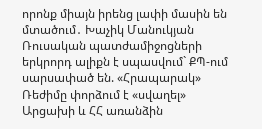որոնք միայն իրենց լափի մասին են մտածում․ Խաչիկ Մանուկյան Ռուսական պատժամիջոցների երկրորդ ալիքն է սպասվում` ՔՊ-ում սարսափած են. «Հրապարակ» Ռեժիմը փորձում է «սվաղել» Արցախի և ՀՀ առանձին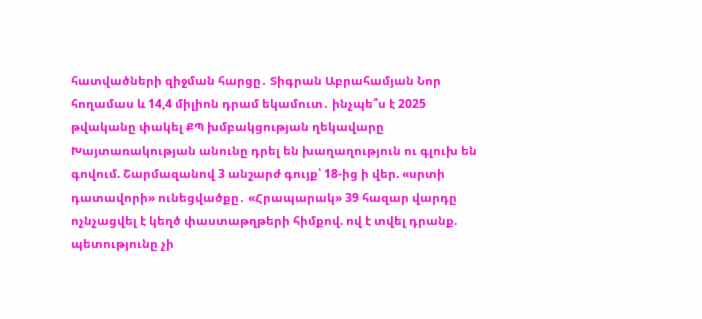հատվածների զիջման հարցը․ Տիգրան Աբրահամյան Նոր հողամաս և 14,4 միլիոն դրամ եկամուտ․ ինչպե՞ս է 2025 թվականը փակել ՔՊ խմբակցության ղեկավարը Խայտառակության անունը դրել են խաղաղություն ու գլուխ են գովում. Շարմազանով 3 անշարժ գույք՝ 18-ից ի վեր. «սրտի դատավորի» ունեցվածքը․ «Հրապարակ» 39 հազար վարդը ոչնչացվել է կեղծ փաստաթղթերի հիմքով. ով է տվել դրանք. պետությունը չի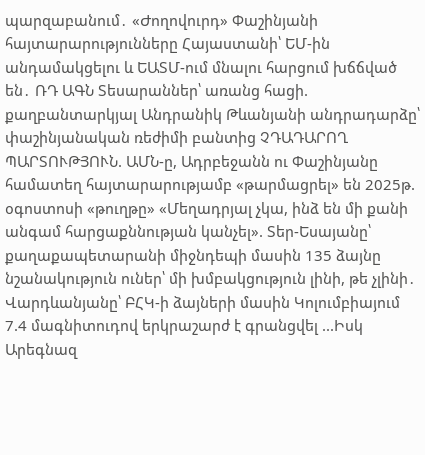պարզաբանում․ «Ժողովուրդ» Փաշինյանի հայտարարությունները Հայաստանի՝ ԵՄ-ին անդամակցելու և ԵԱՏՄ-ում մնալու հարցում խճճված են․ ՌԴ ԱԳՆ Տեսարաններ՝ առանց հացի. քաղբանտարկյալ Անդրանիկ Թևանյանի անդրադարձը՝ փաշինյանական ռեժիմի բանտից ՉԴԱԴԱՐՈՂ ՊԱՐՏՈՒԹՅՈՒՆ. ԱՄՆ-ը, Ադրբեջանն ու Փաշինյանը համատեղ հայտարարությամբ «թարմացրել» են 2025թ. օգոստոսի «թուղթը» «Մեղադրյալ չկա, ինձ են մի քանի անգամ հարցաքննության կանչել». Տեր-Եսայանը՝ քաղաքապետարանի միջնդեպի մասին 135 ձայնը նշանակություն ուներ՝ մի խմբակցություն լինի, թե չլինի․ Վարդևանյանը՝ ԲՀԿ-ի ձայների մասին Կոլումբիայում 7.4 մագնիտուդով երկրաշարժ է գրանցվել ...Իսկ Արեգնազ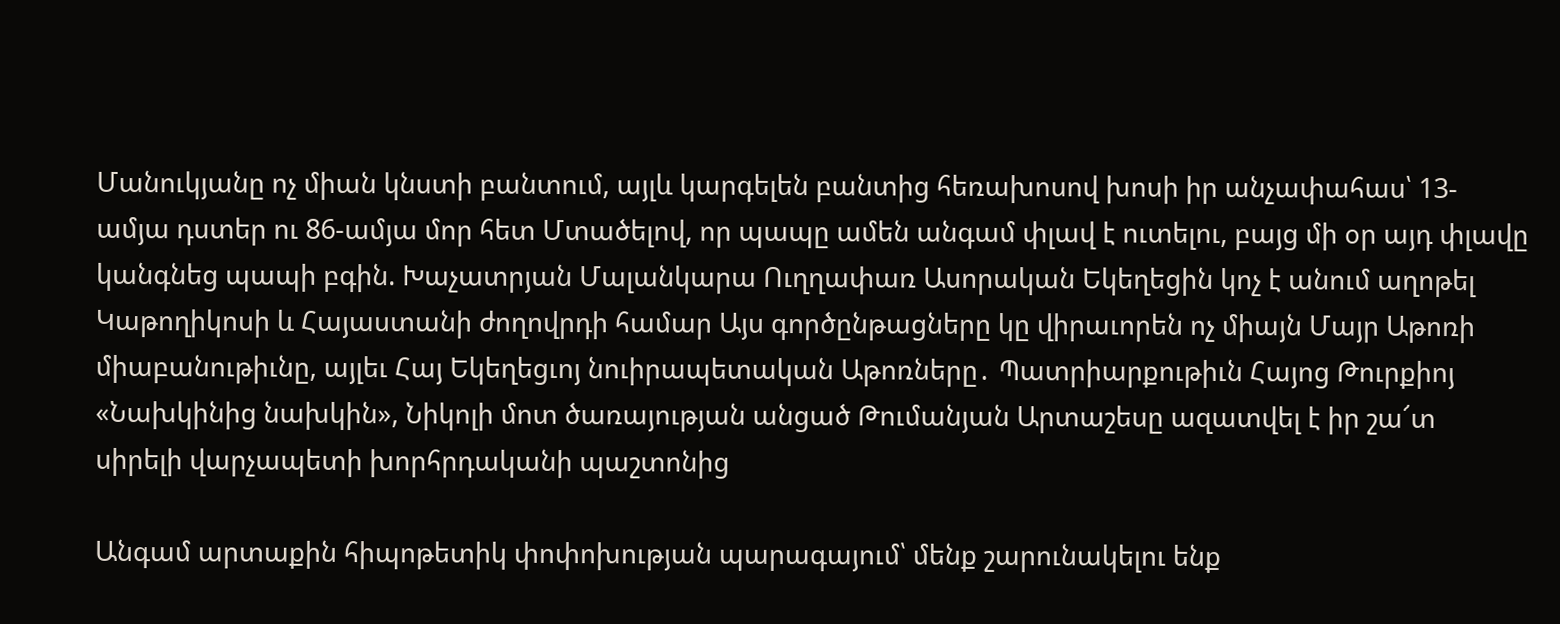Մանուկյանը ոչ միան կնստի բանտում, այլև կարգելեն բանտից հեռախոսով խոսի իր անչափահաս՝ 13-ամյա դստեր ու 86-ամյա մոր հետ Մտածելով, որ պապը ամեն անգամ փլավ է ուտելու, բայց մի օր այդ փլավը կանգնեց պապի բգին. Խաչատրյան Մալանկարա Ուղղափառ Ասորական Եկեղեցին կոչ է անում աղոթել Կաթողիկոսի և Հայաստանի ժողովրդի համար Այս գործընթացները կը վիրաւորեն ոչ միայն Մայր Աթոռի միաբանութիւնը, այլեւ Հայ Եկեղեցւոյ նուիրապետական Աթոռները․ Պատրիարքութիւն Հայոց Թուրքիոյ «Նախկինից նախկին», Նիկոլի մոտ ծառայության անցած Թումանյան Արտաշեսը ազատվել է իր շա՜տ սիրելի վարչապետի խորհրդականի պաշտոնից

Անգամ արտաքին հիպոթետիկ փոփոխության պարագայում՝ մենք շարունակելու ենք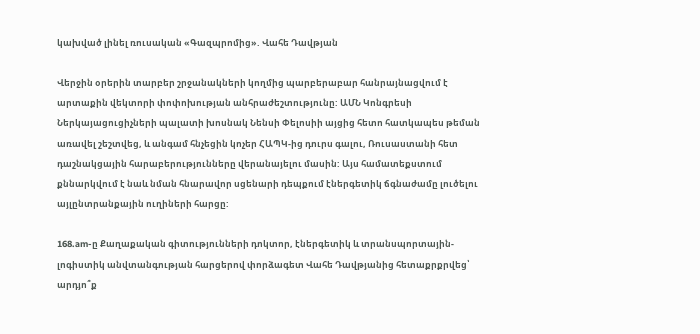կախված լինել ռուսական «Գազպրոմից». Վահե Դավթյան

Վերջին օրերին տարբեր շրջանակների կողմից պարբերաբար հանրայնացվում է արտաքին վեկտորի փոփոխության անհրաժեշտությունը: ԱՄՆ Կոնգրեսի Ներկայացուցիչների պալատի խոսնակ Նենսի Փելոսիի այցից հետո հատկապես թեման առավել շեշտվեց, և անգամ հնչեցին կոչեր ՀԱՊԿ-ից դուրս գալու, Ռուսաստանի հետ դաշնակցային հարաբերությունները վերանայելու մասին: Այս համատեքստում քննարկվում է նաև նման հնարավոր սցենարի դեպքում էներգետիկ ճգնաժամը լուծելու այլընտրանքային ուղիների հարցը:

168.am-ը Քաղաքական գիտությունների դոկտոր, էներգետիկ և տրանսպորտային-լոգիստիկ անվտանգության հարցերով փորձագետ Վահե Դավթյանից հետաքրքրվեց՝ արդյո՞ք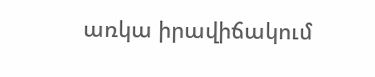առկա իրավիճակում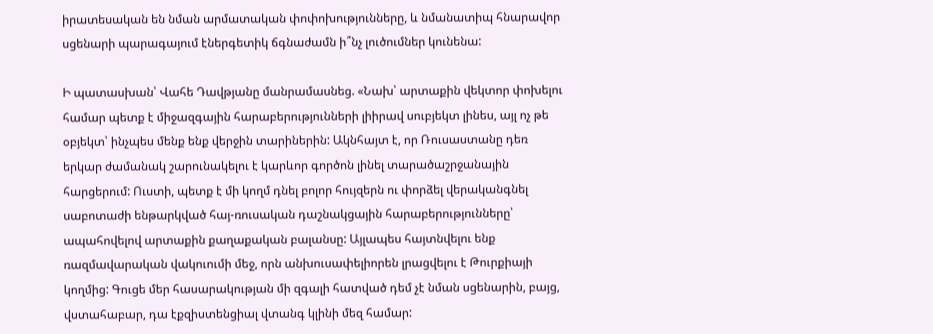իրատեսական են նման արմատական փոփոխությունները, և նմանատիպ հնարավոր սցենարի պարագայում էներգետիկ ճգնաժամն ի՞նչ լուծումներ կունենա:

Ի պատասխան՝ Վահե Դավթյանը մանրամասնեց. «Նախ՝ արտաքին վեկտոր փոխելու համար պետք է միջազգային հարաբերությունների լիիրավ սուբյեկտ լինես, այլ ոչ թե օբյեկտ՝ ինչպես մենք ենք վերջին տարիներին: Ակնհայտ է, որ Ռուսաստանը դեռ երկար ժամանակ շարունակելու է կարևոր գործոն լինել տարածաշրջանային հարցերում: Ուստի, պետք է մի կողմ դնել բոլոր հույզերն ու փորձել վերականգնել սաբոտաժի ենթարկված հայ-ռուսական դաշնակցային հարաբերությունները՝ ապահովելով արտաքին քաղաքական բալանսը: Այլապես հայտնվելու ենք ռազմավարական վակուումի մեջ, որն անխուսափելիորեն լրացվելու է Թուրքիայի կողմից: Գուցե մեր հասարակության մի զգալի հատված դեմ չէ նման սցենարին, բայց, վստահաբար, դա էքզիստենցիալ վտանգ կլինի մեզ համար: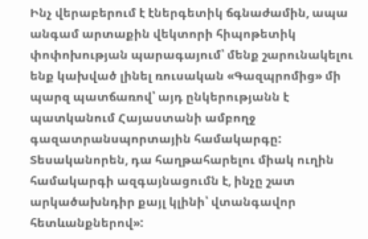Ինչ վերաբերում է էներգետիկ ճգնաժամին, ապա անգամ արտաքին վեկտորի հիպոթետիկ փոփոխության պարագայում՝ մենք շարունակելու ենք կախված լինել ռուսական «Գազպրոմից» մի պարզ պատճառով՝ այդ ընկերությանն է պատկանում Հայաստանի ամբողջ գազատրանսպորտային համակարգը: Տեսականորեն, դա հաղթահարելու միակ ուղին համակարգի ազգայնացումն է, ինչը շատ արկածախնդիր քայլ կլինի՝ վտանգավոր հետևանքներով»: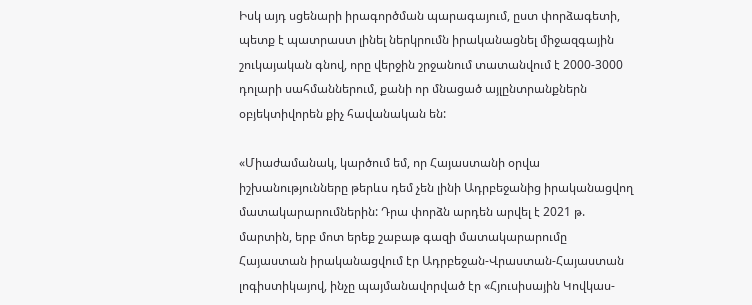Իսկ այդ սցենարի իրագործման պարագայում, ըստ փորձագետի, պետք է պատրաստ լինել ներկրումն իրականացնել միջազգային շուկայական գնով, որը վերջին շրջանում տատանվում է 2000-3000 դոլարի սահմաններում, քանի որ մնացած այլընտրանքներն օբյեկտիվորեն քիչ հավանական են:

«Միաժամանակ, կարծում եմ, որ Հայաստանի օրվա իշխանությունները թերևս դեմ չեն լինի Ադրբեջանից իրականացվող մատակարարումներին: Դրա փորձն արդեն արվել է 2021 թ. մարտին, երբ մոտ երեք շաբաթ գազի մատակարարումը Հայաստան իրականացվում էր Ադրբեջան-Վրաստան-Հայաստան լոգիստիկայով, ինչը պայմանավորված էր «Հյուսիսային Կովկաս-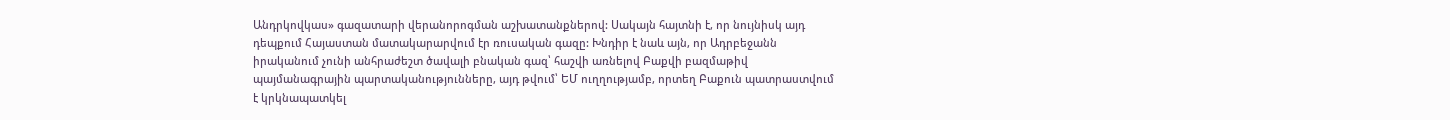Անդրկովկաս» գազատարի վերանորոգման աշխատանքներով: Սակայն հայտնի է, որ նույնիսկ այդ դեպքում Հայաստան մատակարարվում էր ռուսական գազը: Խնդիր է նաև այն, որ Ադրբեջանն իրականում չունի անհրաժեշտ ծավալի բնական գազ՝ հաշվի առնելով Բաքվի բազմաթիվ պայմանագրային պարտականությունները, այդ թվում՝ ԵՄ ուղղությամբ, որտեղ Բաքուն պատրաստվում է կրկնապատկել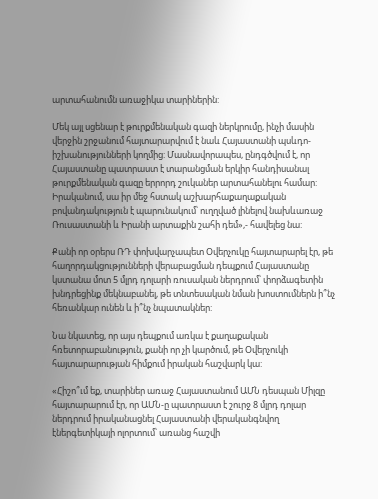արտահանումն առաջիկա տարիներին:

Մեկ այլ սցենար է թուրքմենական գազի ներկրումը, ինչի մասին վերջին շրջանում հայտարարվում է նաև Հայաստանի պսևդո-իշխանությունների կողմից: Մասնավորապես, ընդգծվում է, որ Հայաստանը պատրաստ է տարանցման երկիր հանդիսանալ թուրքմենական գազը երրորդ շուկաներ արտահանելու համար: Իրականում, սա իր մեջ հստակ աշխարհաքաղաքական բովանդակություն է պարունակում՝ ուղղված լինելով նախևառաջ Ռուսաստանի և Իրանի արտաքին շահի դեմ»,- հավելեց նա:

Քանի որ օրերս ՌԴ փոխվարչապետ Օվերչուկը հայտարարել էր, թե հաղորդակցությունների վերաբացման դեպքում Հայաստանը կստանա մոտ 5 մլրդ դոլարի ռուսական ներդրում՝ փորձագետին խնդրեցինք մեկնաբանել, թե տնտեսական նման խոստումներն ի՞նչ հեռանկար ունեն և ի՞նչ նպատակներ:

Նա նկատեց, որ այս դեպքում առկա է քաղաքական հռետորաբանություն, քանի որ չի կարծում, թե Օվերչուկի հայտարարության հիմքում իրական հաշվարկ կա:

«Հիշո՞ւմ եք, տարիներ առաջ Հայաստանում ԱՄՆ դեսպան Միլզը հայտարարում էր, որ ԱՄՆ-ը պատրաստ է շուրջ 8 մլրդ դոլար ներդրում իրականացնել Հայաստանի վերականգնվող էներգետիկայի ոլորտում՝ առանց հաշվի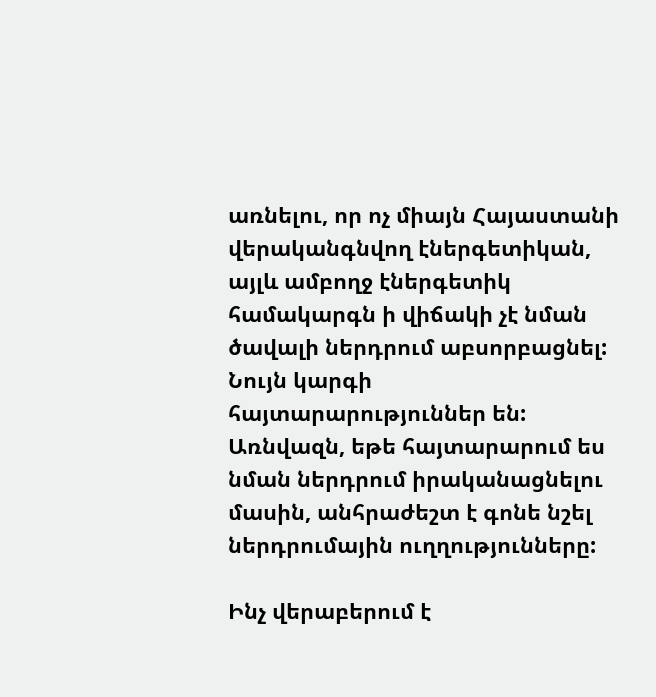առնելու, որ ոչ միայն Հայաստանի վերականգնվող էներգետիկան, այլև ամբողջ էներգետիկ համակարգն ի վիճակի չէ նման ծավալի ներդրում աբսորբացնել: Նույն կարգի հայտարարություններ են: Առնվազն, եթե հայտարարում ես նման ներդրում իրականացնելու մասին, անհրաժեշտ է գոնե նշել ներդրումային ուղղությունները:

Ինչ վերաբերում է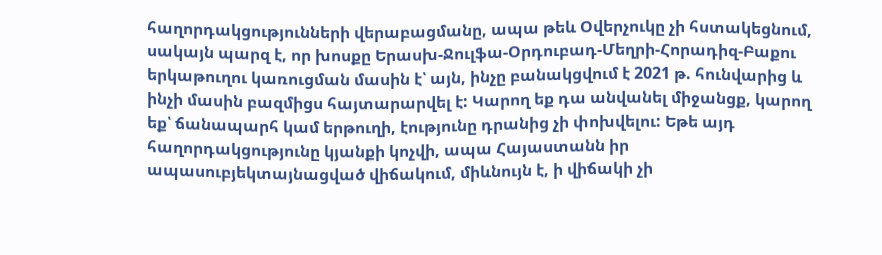հաղորդակցությունների վերաբացմանը, ապա թեև Օվերչուկը չի հստակեցնում, սակայն պարզ է, որ խոսքը Երասխ-Ջուլֆա-Օրդուբադ-Մեղրի-Հորադիզ-Բաքու երկաթուղու կառուցման մասին է՝ այն, ինչը բանակցվում է 2021 թ. հունվարից և ինչի մասին բազմիցս հայտարարվել է: Կարող եք դա անվանել միջանցք, կարող եք՝ ճանապարհ կամ երթուղի, էությունը դրանից չի փոխվելու: Եթե այդ հաղորդակցությունը կյանքի կոչվի, ապա Հայաստանն իր ապասուբյեկտայնացված վիճակում, միևնույն է, ի վիճակի չի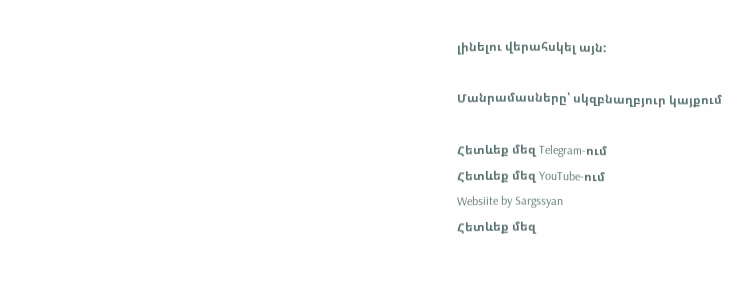լինելու վերահսկել այն:

Մանրամասները՝ սկզբնաղբյուր կայքում

Հետևեք մեզ Telegram-ում
Հետևեք մեզ YouTube-ում
Websiite by Sargssyan
Հետևեք մեզ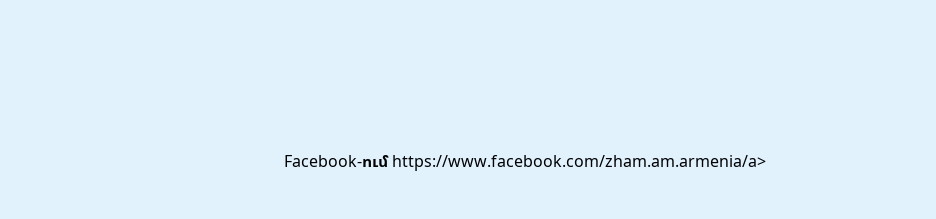Facebook-ում https://www.facebook.com/zham.am.armenia/a>